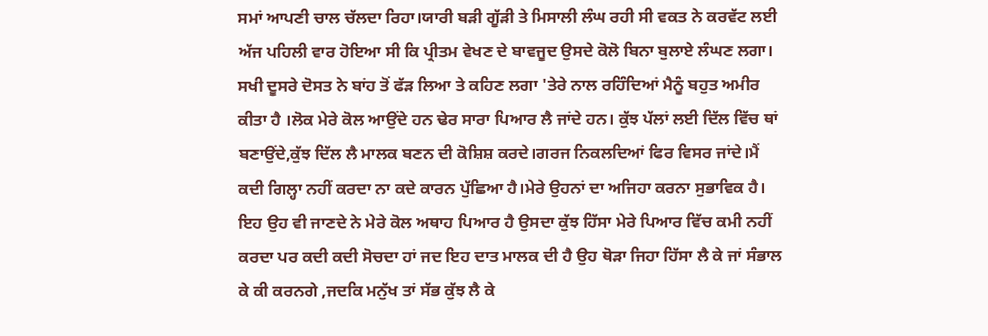ਸਮਾਂ ਆਪਣੀ ਚਾਲ ਚੱਲਦਾ ਰਿਹਾ।ਯਾਰੀ ਬੜੀ ਗੂੱੜੀ ਤੇ ਮਿਸਾਲੀ ਲੰਘ ਰਹੀ ਸੀ ਵਕਤ ਨੇ ਕਰਵੱਟ ਲਈ ਅੱਜ ਪਹਿਲੀ ਵਾਰ ਹੋਇਆ ਸੀ ਕਿ ਪ੍ਰੀਤਮ ਵੇਖਣ ਦੇ ਬਾਵਜੂਦ ਉਸਦੇ ਕੋਲੋ ਬਿਨਾ ਬੁਲਾਏ ਲੰਘਣ ਲਗਾ। ਸਖੀ ਦੂਸਰੇ ਦੋਸਤ ਨੇ ਬਾਂਹ ਤੋਂ ਫੱੜ ਲਿਆ ਤੇ ਕਹਿਣ ਲਗਾ 'ਤੇਰੇ ਨਾਲ ਰਹਿੰਦਿਆਂ ਮੈਨੂੰ ਬਹੁਤ ਅਮੀਰ ਕੀਤਾ ਹੈ ।ਲੋਕ ਮੇਰੇ ਕੋਲ ਆਉਂਦੇ ਹਨ ਢੇਰ ਸਾਰਾ ਪਿਆਰ ਲੈ ਜਾਂਦੇ ਹਨ। ਕੁੱਝ ਪੱਲਾਂ ਲਈ ਦਿੱਲ ਵਿੱਚ ਥਾਂ ਬਣਾਉਂਦੇ,ਕੁੱਝ ਦਿੱਲ ਲੈ ਮਾਲਕ ਬਣਨ ਦੀ ਕੋਸ਼ਿਸ਼ ਕਰਦੇ।ਗਰਜ ਨਿਕਲਦਿਆਂ ਫਿਰ ਵਿਸਰ ਜਾਂਦੇ।ਮੈਂ ਕਦੀ ਗਿਲ੍ਹਾ ਨਹੀਂ ਕਰਦਾ ਨਾ ਕਦੇ ਕਾਰਨ ਪੁੱਛਿਆ ਹੈ।ਮੇਰੇ ਉਹਨਾਂ ਦਾ ਅਜਿਹਾ ਕਰਨਾ ਸੁਭਾਵਿਕ ਹੈ। ਇਹ ਉਹ ਵੀ ਜਾਣਦੇ ਨੇ ਮੇਰੇ ਕੋਲ ਅਥਾਹ ਪਿਆਰ ਹੈ ਉਸਦਾ ਕੁੱਝ ਹਿੱਸਾ ਮੇਰੇ ਪਿਆਰ ਵਿੱਚ ਕਮੀ ਨਹੀਂ ਕਰਦਾ ਪਰ ਕਦੀ ਕਦੀ ਸੋਚਦਾ ਹਾਂ ਜਦ ਇਹ ਦਾਤ ਮਾਲਕ ਦੀ ਹੈ ਉਹ ਥੋੜਾ ਜਿਹਾ ਹਿੱਸਾ ਲੈ ਕੇ ਜਾਂ ਸੰਭਾਲ ਕੇ ਕੀ ਕਰਨਗੇ ,ਜਦਕਿ ਮਨੁੱਖ ਤਾਂ ਸੱਭ ਕੁੱਝ ਲੈ ਕੇ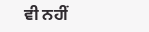ਵੀ ਨਹੀਂ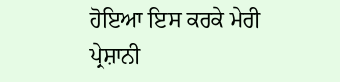ਹੋਇਆ ਇਸ ਕਰਕੇ ਮੇਰੀ ਪ੍ਰੇਸ਼ਾਨੀ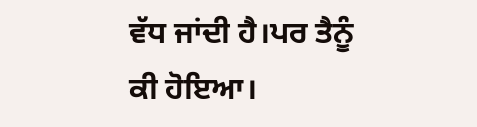ਵੱਧ ਜਾਂਦੀ ਹੈ।ਪਰ ਤੈਨੂੰ ਕੀ ਹੋਇਆ।